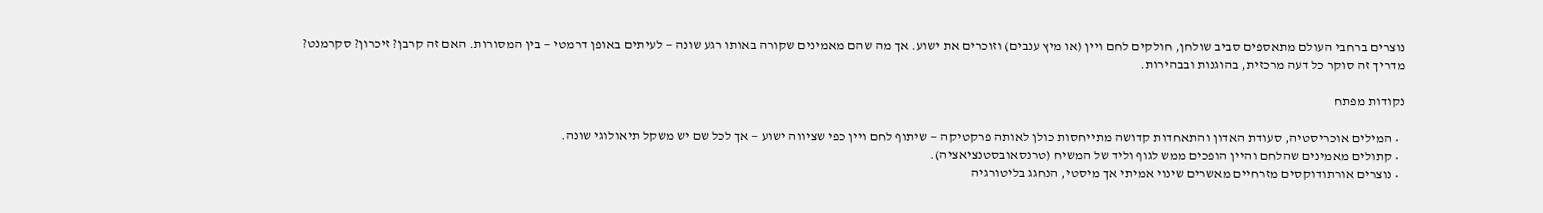נוצרים ברחבי העולם מתאספים סביב שולחן, חולקים לחם ויין (או מיץ ענבים) וזוכרים את ישוע. אך מה שהם מאמינים שקורה באותו רגע שונה — לעיתים באופן דרמטי — בין המסורות. האם זה קרבן? זיכרון? סקרמנט? מדריך זה סוקר כל דעה מרכזית, בהוגנות ובבהירות.

נקודות מפתח

  • המילים אוכריסטיה, סעודת האדון והתאחדות קדושה מתייחסות כולן לאותה פרקטיקה — שיתוף לחם ויין כפי שציווה ישוע — אך לכל שם יש משקל תיאולוגי שונה.
  • קתולים מאמינים שהלחם והיין הופכים ממש לגוף וליד של המשיח (טרנסאובסטנציאציה).
  • נוצרים אורתודוקסים מזרחיים מאשרים שינוי אמיתי אך מיסטי, הנחגג בליטורגיה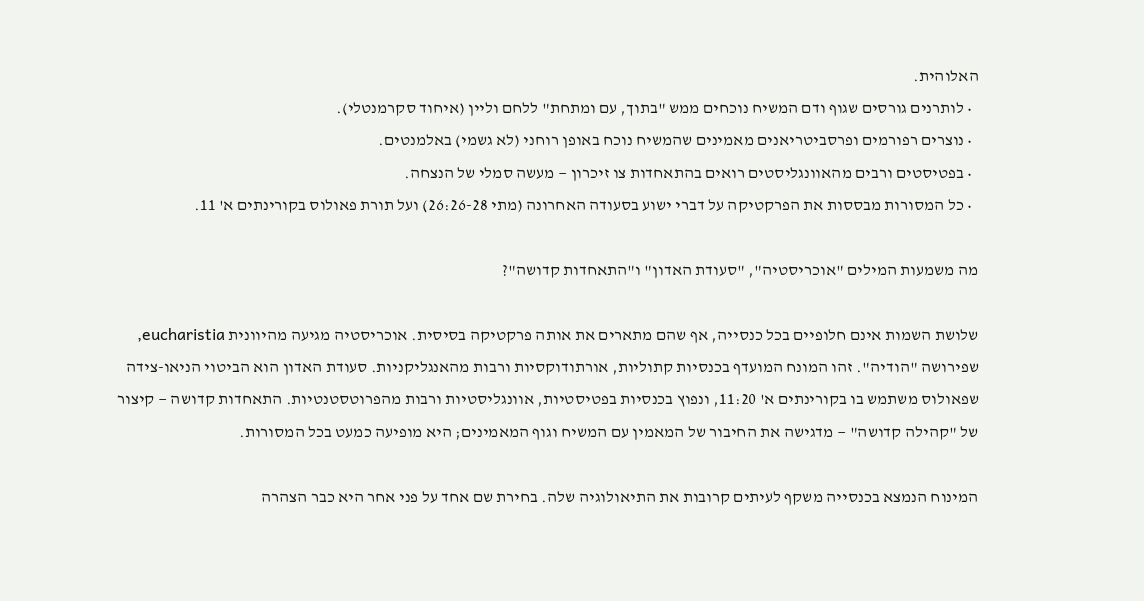האלוהית.
  • לותרנים גורסים שגוף ודם המשיח נוכחים ממש "בתוך, עם ומתחת" ללחם וליין (איחוד סקרמנטלי).
  • נוצרים רפורמים ופרסביטריאנים מאמינים שהמשיח נוכח באופן רוחני (לא גשמי) באלמנטים.
  • בפטיסטים ורבים מהאוונגליסטים רואים בהתאחדות צו זיכרון — מעשה סמלי של הנצחה.
  • כל המסורות מבססות את הפרקטיקה על דברי ישוע בסעודה האחרונה (מתי 26:26-28) ועל תורת פאולוס בקורינתים א' 11.

מה משמעות המילים "אוכריסטיה", "סעודת האדון" ו"התאחדות קדושה"?

שלושת השמות אינם חלופיים בכל כנסייה, אף שהם מתארים את אותה פרקטיקה בסיסית. אוכריסטיה מגיעה מהיוונית eucharistia, שפירושה "הודיה". זהו המונח המועדף בכנסיות קתוליות, אורתודוקסיות ורבות מהאנגליקניות. סעודת האדון הוא הביטוי הניאו-צידה שפאולוס משתמש בו בקורינתים א' 11:20, ונפוץ בכנסיות בפטיסטיות, אוונגליסטיות ורבות מהפרוטסטנטיות. התאחדות קדושה — קיצור של "קהילה קדושה" — מדגישה את החיבור של המאמין עם המשיח וגוף המאמינים; היא מופיעה כמעט בכל המסורות.

המינוח הנמצא בכנסייה משקף לעיתים קרובות את התיאולוגיה שלה. בחירת שם אחד על פני אחר היא כבר הצהרה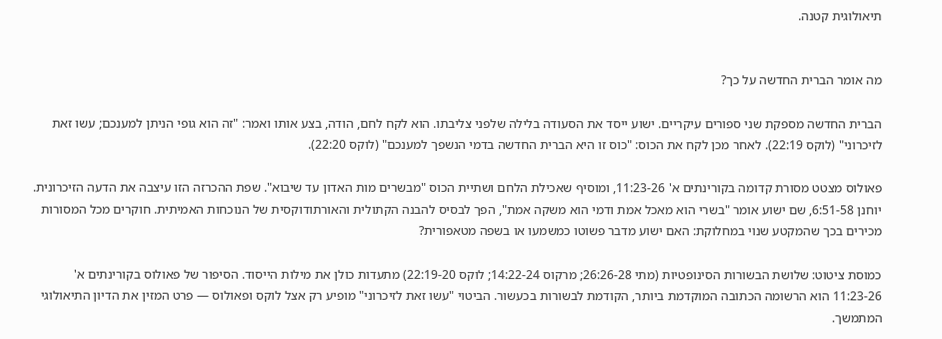תיאולוגית קטנה.


מה אומר הברית החדשה על כך?

הברית החדשה מספקת שני ספורים עיקריים. ישוע ייסד את הסעודה בלילה שלפני צליבתו. הוא לקח לחם, הודה, בצע אותו ואמר: "זה הוא גופי הניתן למענכם; עשו זאת לזיכרוני" (לוקס 22:19). לאחר מכן לקח את הכוס: "כוס זו היא הברית החדשה בדמי הנשפך למענכם" (לוקס 22:20).

פאולוס מצטט מסורת קדומה בקורינתים א' 11:23-26, ומוסיף שאכילת הלחם ושתיית הכוס "מבשרים מות האדון עד שיבוא". שפת ההכרזה הזו עיצבה את הדעה הזיכרונית. יוחנן 6:51-58, שם ישוע אומר "בשרי הוא מאכל אמת ודמי הוא משקה אמת", הפך לבסיס להבנה הקתולית והאורתודוקסית של הנוכחות האמיתית. חוקרים מכל המסורות מכירים בכך שהמקטע שנוי במחלוקת: האם ישוע מדבר פשוטו כמשמעו או בשפה מטאפורית?

כמוסת ציטוט: שלושת הבשורות הסינופטיות (מתי 26:26-28; מרקוס 14:22-24; לוקס 22:19-20) מתעדות כולן את מילות הייסוד. הסיפור של פאולוס בקורינתים א' 11:23-26 הוא הרשומה הכתובה המוקדמת ביותר, הקודמת לבשורות בכעשור. הביטוי "עשו זאת לזיכרוני" מופיע רק אצל לוקס ופאולוס — פרט המזין את הדיון התיאולוגי המתמשך.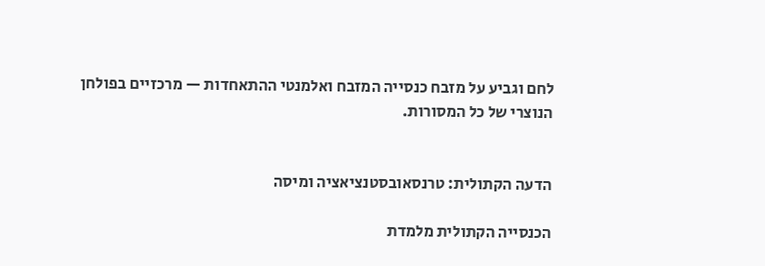לחם וגביע על מזבח כנסייה המזבח ואלמנטי ההתאחדות — מרכזיים בפולחן הנוצרי של כל המסורות.


הדעה הקתולית: טרנסאובסטנציאציה ומיסה

הכנסייה הקתולית מלמדת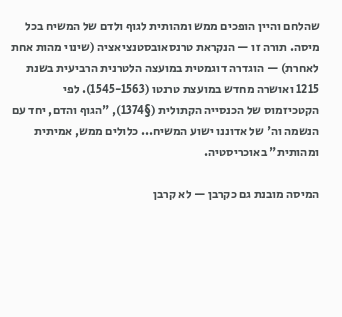שהלחם והיין הופכים ממש ומהותית לגוף ולדם של המשיח בכל מיסה. תורה זו — הנקראת טרנסאובסטנציאציה (שינוי מהות אחת לאחרת) — הוגדרה דוגמטית במועצה הלטרנית הרביעית בשנת 1215 ואושרה מחדש במועצת טרנטו (1545-1563). לפי הקטכיזמוס של הכנסייה הקתולית (§1374), "הגוף והדם, יחד עם הנשמה וה' של אדוננו ישוע המשיח... כלולים ממש, אמיתית ומהותית" באוכריסטיה.

המיסה מובנת גם כקרבן — לא קרבן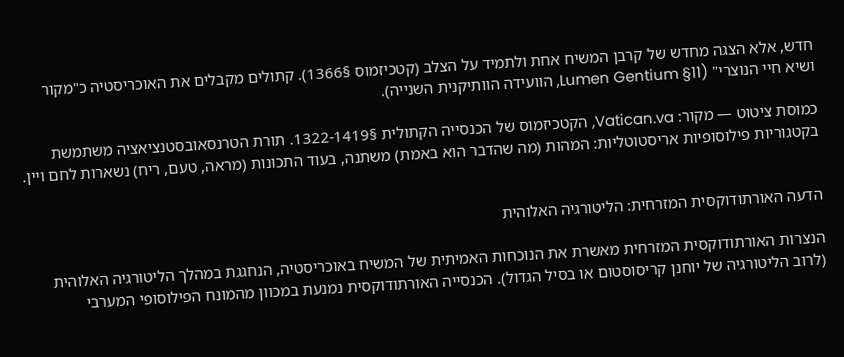חדש, אלא הצגה מחדש של קרבן המשיח אחת ולתמיד על הצלב (קטכיזמוס §1366). קתולים מקבלים את האוכריסטיה כ"מקור ושיא חיי הנוצרי" (Lumen Gentium §11, הוועידה הוותיקנית השנייה).

כמוסת ציטוט — מקור: Vatican.va, הקטכיזמוס של הכנסייה הקתולית §1322-1419. תורת הטרנסאובסטנציאציה משתמשת בקטגוריות פילוסופיות אריסטוטליות: המהות (מה שהדבר הוא באמת) משתנה, בעוד התכונות (מראה, טעם, ריח) נשארות לחם ויין.


הדעה האורתודוקסית המזרחית: הליטורגיה האלוהית

הנצרות האורתודוקסית המזרחית מאשרת את הנוכחות האמיתית של המשיח באוכריסטיה, הנחגגת במהלך הליטורגיה האלוהית (לרוב הליטורגיה של יוחנן קריסוסטום או בסיל הגדול). הכנסייה האורתודוקסית נמנעת במכוון מהמונח הפילוסופי המערבי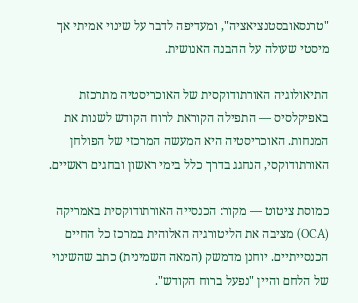"טרנסאובסטנציאציה", ומעדיפה לדבר על שינוי אמיתי אך מיסטי שעולה על ההבנה האנושית.

התיאולוגיה האורתודוקסית של האוכריסטיה מתרכזת באפיקלסיס — התפילה הקוראת לרוח הקודש לשנות את המנחות. האוכריסטיה היא המעשה המרכזי של הפולחן האורתודוקסי, הנחגג בדרך כלל בימי ראשון ובחגים ראשיים.

כמוסת ציטוט — מקור: הכנסייה האורתודוקסית באמריקה (OCA) מציבה את הליטורגיה האלוהית במרכז כל החיים הכנסייתיים. יוחנן מדמשק (המאה השמינית) כתב שהשינוי של הלחם והיין "נפעל ברוח הקודש".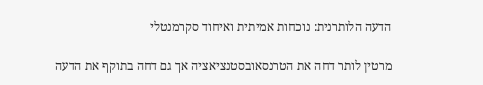הדעה הלותרנית: נוכחות אמיתית ואיחוד סקרמנטלי

מרטין לותר דחה את הטרנסאובסטנציאציה אך גם דחה בתוקף את הדעה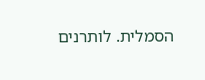הסמלית. לותרנים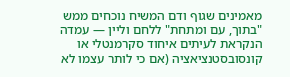מאמינים שגוף ודם המשיח נוכחים ממש "בתוך, עם ומתחת" ללחם וליין — עמדה הנקראת לעיתים איחוד סקרמנטלי או קונסובסטנציאציה (אם כי לותר עצמו לא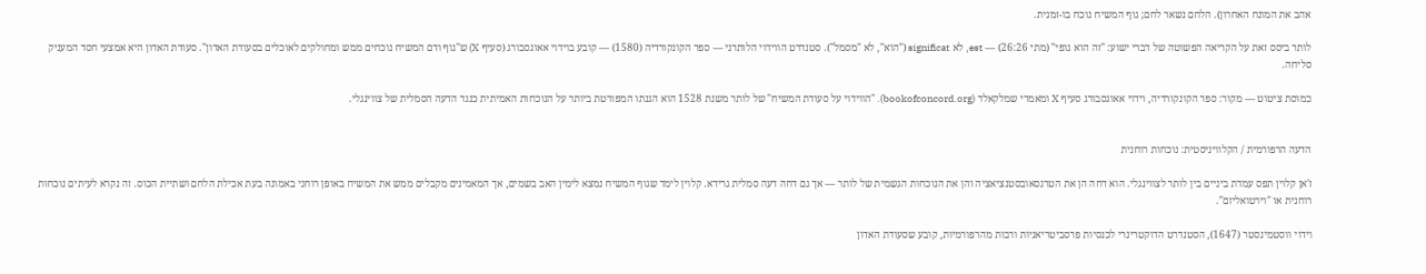אהב את המונח האחרון). הלחם נשאר לחם; גוף המשיח נוכח בו-זמנית.

לותר ביסס זאת על הקריאה הפשוטה של דברי ישוע: "זה הוא גופי" (מתי 26:26) — est, לא significat ("הוא", לא "מסמל"). סטנדרט הווידוי הלותרני — ספר הקונקורדיה (1580) — קובע בוידוי אאוגסבורג (סעיף X) ש"גוף ודם המשיח נוכחים ממש ומחולקים לאוכלים בסעודת האדון". סעודת האדון היא אמצעי חסד המעניק סליחה.

כמוסת ציטוט — מקור: ספר הקונקורדיה, וידוי אאוגסבורג סעיף X ומאמרי שמלקאלד (bookofconcord.org). "הווידוי על סעודת המשיח" של לותר משנת 1528 הוא הגנתו המפורטת ביותר על הנוכחות האמיתית כנגד הדעה הסמלית של צווינגלי.


הדעה הרפורמית / הקלוויניסטית: נוכחות רוחנית

ז'אן קלוין תפס עמדת ביניים בין לותר לצווינגלי. הוא דחה הן את הטרנסאובסטנציאציה והן את הנוכחות הגשמית של לותר — אך גם דחה דעה סמלית גרידא. קלוין לימד שגוף המשיח נמצא לימין האב בשמים, אך המאמינים מקבלים ממש את המשיח באופן רוחני באמונה בעת אכילת הלחם ושתיית הכוס. זה נקרא לעיתים נוכחות רוחנית או "וירטואליזם".

וידוי ווסטמינסטר (1647), הסטנדרט הדוקטרינרי לכנסיות פרסביטריאניות ורבות מהרפורמיות, קובע שסעודת האדון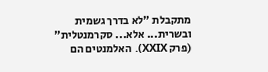מתקבלת "לא בדרך גשמית ובשרית... אלא... סקרמנטלית" (פרק XXIX). האלמנטים הם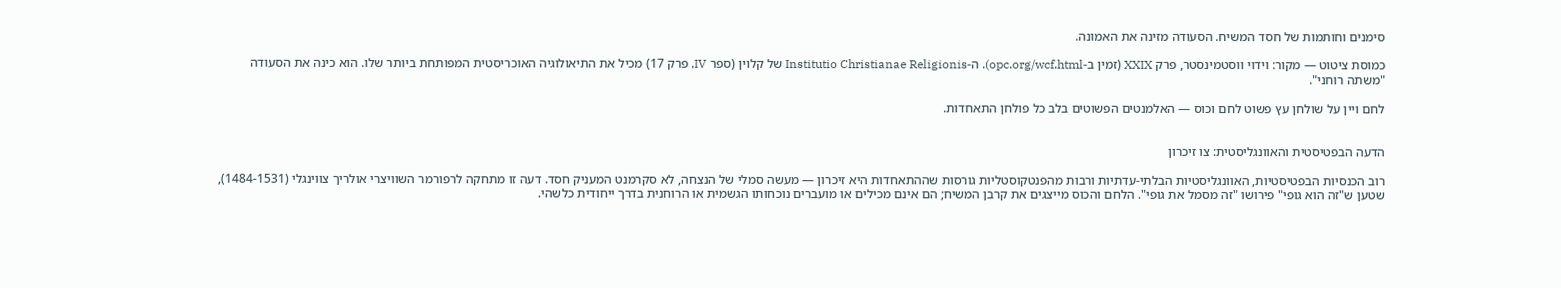סימנים וחותמות של חסד המשיח. הסעודה מזינה את האמונה.

כמוסת ציטוט — מקור: וידוי ווסטמינסטר, פרק XXIX (זמין ב-opc.org/wcf.html). ה-Institutio Christianae Religionis של קלוין (ספר IV, פרק 17) מכיל את התיאולוגיה האוכריסטית המפותחת ביותר שלו. הוא כינה את הסעודה "משתה רוחני".

לחם ויין על שולחן עץ פשוט לחם וכוס — האלמנטים הפשוטים בלב כל פולחן התאחדות.


הדעה הבפטיסטית והאוונגליסטית: צו זיכרון

רוב הכנסיות הבפטיסטיות, האוונגליסטיות הבלתי-עדתיות ורבות מהפנטקוסטליות גורסות שההתאחדות היא זיכרון — מעשה סמלי של הנצחה, לא סקרמנט המעניק חסד. דעה זו מתחקה לרפורמר השוויצרי אולריך צווינגלי (1484-1531), שטען ש"זה הוא גופי" פירושו "זה מסמל את גופי". הלחם והכוס מייצגים את קרבן המשיח; הם אינם מכילים או מועברים נוכחותו הגשמית או הרוחנית בדרך ייחודית כלשהי.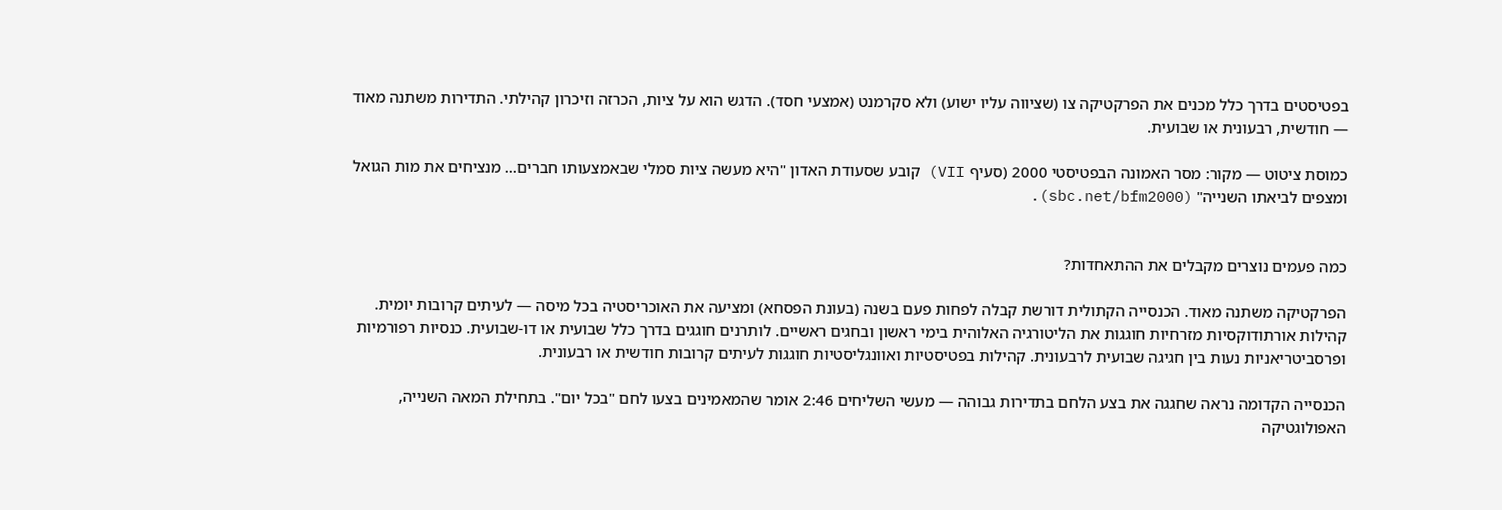בפטיסטים בדרך כלל מכנים את הפרקטיקה צו (שציווה עליו ישוע) ולא סקרמנט (אמצעי חסד). הדגש הוא על ציות, הכרזה וזיכרון קהילתי. התדירות משתנה מאוד — חודשית, רבעונית או שבועית.

כמוסת ציטוט — מקור: מסר האמונה הבפטיסטי 2000 (סעיף VII) קובע שסעודת האדון "היא מעשה ציות סמלי שבאמצעותו חברים... מנציחים את מות הגואל ומצפים לביאתו השנייה" (sbc.net/bfm2000).


כמה פעמים נוצרים מקבלים את ההתאחדות?

הפרקטיקה משתנה מאוד. הכנסייה הקתולית דורשת קבלה לפחות פעם בשנה (בעונת הפסחא) ומציעה את האוכריסטיה בכל מיסה — לעיתים קרובות יומית. קהילות אורתודוקסיות מזרחיות חוגגות את הליטורגיה האלוהית בימי ראשון ובחגים ראשיים. לותרנים חוגגים בדרך כלל שבועית או דו-שבועית. כנסיות רפורמיות ופרסביטריאניות נעות בין חגיגה שבועית לרבעונית. קהילות בפטיסטיות ואוונגליסטיות חוגגות לעיתים קרובות חודשית או רבעונית.

הכנסייה הקדומה נראה שחגגה את בצע הלחם בתדירות גבוהה — מעשי השליחים 2:46 אומר שהמאמינים בצעו לחם "בכל יום". בתחילת המאה השנייה, האפולוגטיקה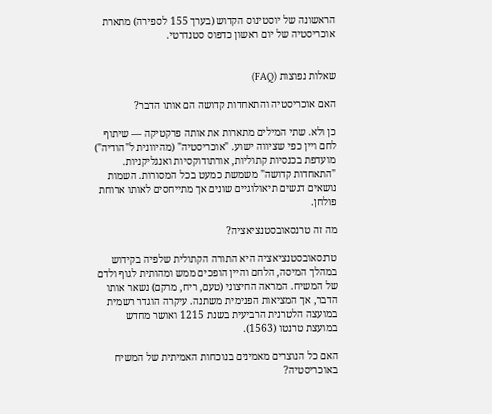הראשונה של יוסטינוס הקדוש (בערך 155 לספירה) מתארת אוכריסטיה של יום ראשון כדפוס סטנדרטי.


שאלות נפוצות (FAQ)

האם אוכריסטיה והתאחדות קדושה הם אותו הדבר?

כן ולא. שתי המילים מתארות את אותה פרקטיקה — שיתוף לחם ויין כפי שציווה ישוע. "אוכריסטיה" (מהיוונית ל"הודיה") מועדפת בכנסיות קתוליות, אורתודוקסיות ואנגליקניות. "התאחדות קדושה" משמשת כמעט בכל המסורות. השמות נושאים דגשים תיאולוגיים שונים אך מתייחסים לאותו ארוחת פולחן.

מה זה טרנסאובסטנציאציה?

טרנסאובסטנציאציה היא התורה הקתולית שלפיה בקידוש במהלך המיסה, הלחם והיין הופכים ממש ומהותית לגוף ולדם של המשיח. המראה החיצוני (טעם, ריח, מרקם) נשאר אותו הדבר, אך המציאות הפנימית משתנה. עיקרה הוגדר רשמית במועצה הלטרנית הרביעית בשנת 1215 ואושר מחדש במועצת טרנטו (1563).

האם כל הנוצרים מאמינים בנוכחות האמיתית של המשיח באוכריסטיה?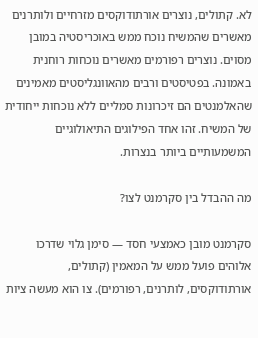לא. קתולים, נוצרים אורתודוקסים מזרחיים ולותרנים מאשרים שהמשיח נוכח ממש באוכריסטיה במובן מסוים. נוצרים רפורמים מאשרים נוכחות רוחנית באמונה. בפטיסטים ורבים מהאוונגליסטים מאמינים שהאלמנטים הם זיכרונות סמליים ללא נוכחות ייחודית של המשיח. זהו אחד הפילוגים התיאולוגיים המשמעותיים ביותר בנצרות.

מה ההבדל בין סקרמנט לצו?

סקרמנט מובן כאמצעי חסד — סימן גלוי שדרכו אלוהים פועל ממש על המאמין (קתולים, אורתודוקסים, לותרנים, רפורמים). צו הוא מעשה ציות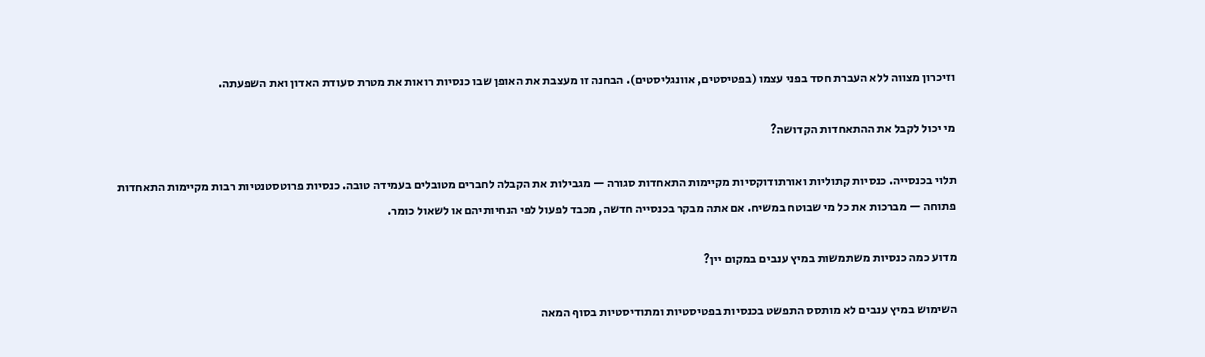וזיכרון מצווה ללא העברת חסד בפני עצמו (בפטיסטים, אוונגליסטים). הבחנה זו מעצבת את האופן שבו כנסיות רואות את מטרת סעודת האדון ואת השפעתה.

מי יכול לקבל את ההתאחדות הקדושה?

תלוי בכנסייה. כנסיות קתוליות ואורתודוקסיות מקיימות התאחדות סגורה — מגבילות את הקבלה לחברים מטובלים בעמידה טובה. כנסיות פרוטסטנטיות רבות מקיימות התאחדות פתוחה — מברכות את כל מי שבוטח במשיח. אם אתה מבקר בכנסייה חדשה, מכבד לפעול לפי הנחיותיהם או לשאול כומר.

מדוע כמה כנסיות משתמשות במיץ ענבים במקום יין?

השימוש במיץ ענבים לא מותסס התפשט בכנסיות בפטיסטיות ומתודיסטיות בסוף המאה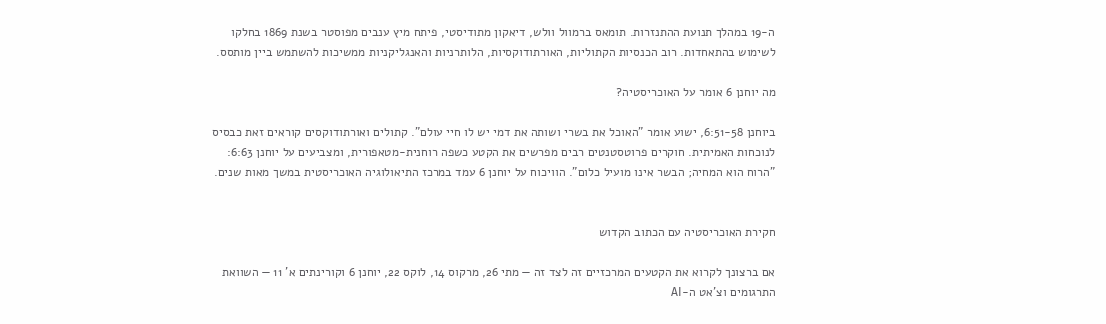ה-19 במהלך תנועת ההתנזרות. תומאס ברמוול וולש, דיאקון מתודיסטי, פיתח מיץ ענבים מפוסטר בשנת 1869 בחלקו לשימוש בהתאחדות. רוב הכנסיות הקתוליות, האורתודוקסיות, הלותרניות והאנגליקניות ממשיכות להשתמש ביין מותסס.

מה יוחנן 6 אומר על האוכריסטיה?

ביוחנן 6:51-58, ישוע אומר "האוכל את בשרי ושותה את דמי יש לו חיי עולם". קתולים ואורתודוקסים קוראים זאת כבסיס לנוכחות האמיתית. חוקרים פרוטסטנטים רבים מפרשים את הקטע כשפה רוחנית-מטאפורית, ומצביעים על יוחנן 6:63: "הרוח הוא המחיה; הבשר אינו מועיל כלום". הוויכוח על יוחנן 6 עמד במרכז התיאולוגיה האוכריסטית במשך מאות שנים.


חקירת האוכריסטיה עם הכתוב הקדוש

אם ברצונך לקרוא את הקטעים המרכזיים זה לצד זה — מתי 26, מרקוס 14, לוקס 22, יוחנן 6 וקורינתים א' 11 — השוואת התרגומים וצ'אט ה-AI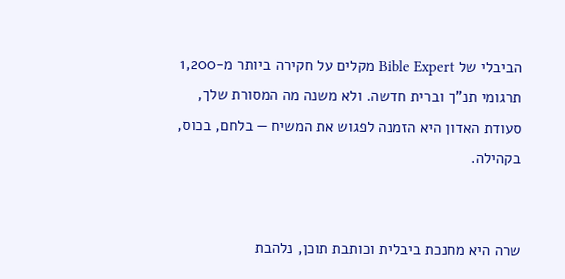הביבלי של Bible Expert מקלים על חקירה ביותר מ-1,200 תרגומי תנ"ך וברית חדשה. ולא משנה מה המסורת שלך, סעודת האדון היא הזמנה לפגוש את המשיח — בלחם, בכוס, בקהילה.


שרה היא מחנכת ביבלית וכותבת תוכן, נלהבת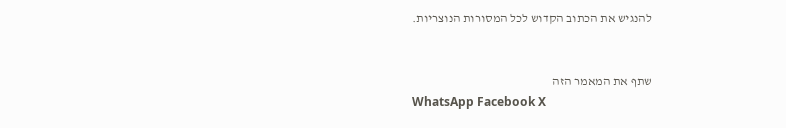להנגיש את הכתוב הקדוש לכל המסורות הנוצריות.


שתף את המאמר הזה
WhatsApp Facebook X